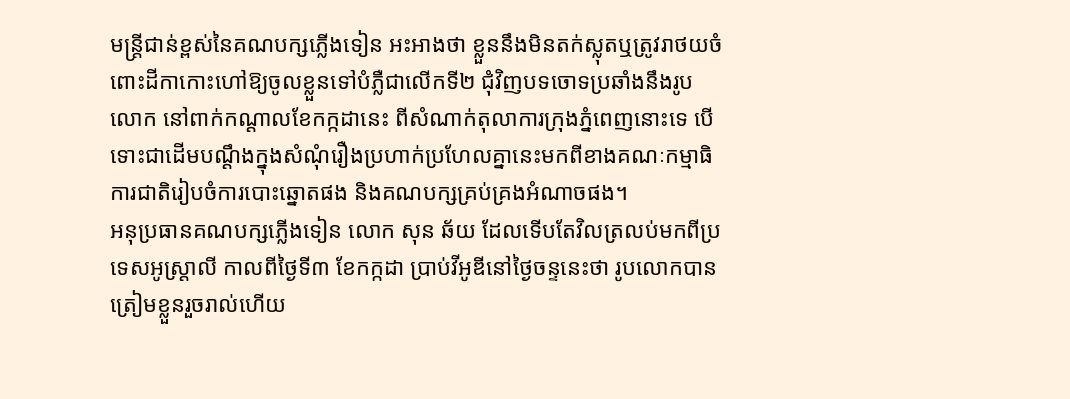មន្រ្តីជាន់ខ្ពស់នៃគណបក្សភ្លើងទៀន អះអាងថា ខ្លួននឹងមិនតក់ស្លុតឬត្រូវរាថយចំពោះដីកាកោះហៅឱ្យចូលខ្លួនទៅបំភ្លឺជាលើកទី២ ជុំវិញបទចោទប្រឆាំងនឹងរូបលោក នៅពាក់កណ្ដាលខែកក្កដានេះ ពីសំណាក់តុលាការក្រុងភ្នំពេញនោះទេ បើទោះជាដើមបណ្ដឹងក្នុងសំណុំរឿងប្រហាក់ប្រហែលគ្នានេះមកពីខាងគណៈកម្មាធិការជាតិរៀបចំការបោះឆ្នោតផង និងគណបក្សគ្រប់គ្រងអំណាចផង។
អនុប្រធានគណបក្សភ្លើងទៀន លោក សុន ឆ័យ ដែលទើបតែវិលត្រលប់មកពីប្រទេសអូស្រ្តាលី កាលពីថ្ងៃទី៣ ខែកក្កដា ប្រាប់វីអូឌីនៅថ្ងៃចន្ទនេះថា រូបលោកបានត្រៀមខ្លួនរួចរាល់ហើយ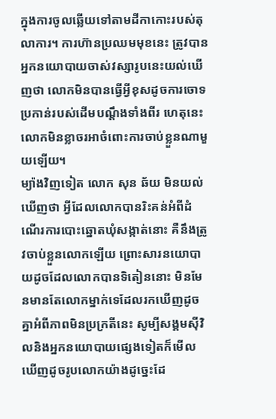ក្នុងការចូលឆ្លើយទៅតាមដីកាកោះរបស់តុលាការ។ ការហ៊ានប្រឈមមុខនេះ ត្រូវបានអ្នកនយោបាយចាស់វស្សារូបនេះយល់ឃើញថា លោកមិនបានធ្វើអ្វីខុសដូចការចោទប្រកាន់របស់ដើមបណ្ដឹងទាំងពីរ ហេតុនេះលោកមិនខ្លាចរអាចំពោះការចាប់ខ្លួនណាមួយឡើយ។
ម្យ៉ាងវិញទៀត លោក សុន ឆ័យ មិនយល់ឃើញថា អ្វីដែលលោកបានរិះគន់អំពីដំណើរការបោះឆ្នោតឃុំសង្កាត់នោះ គឺនឹងត្រូវចាប់ខ្លួនលោកឡើយ ព្រោះសារនយោបាយដូចដែលលោកបានទិតៀននោះ មិនមែនមានតែលោកម្នាក់ទេដែលរកឃើញដូចគ្នាអំពីភាពមិនប្រក្រតីនេះ សូម្បីសង្គមស៊ីវិលនិងអ្នកនយោបាយផ្សេងទៀតក៏មើលឃើញដូចរូបលោកយ៉ាងដូច្នេះដែ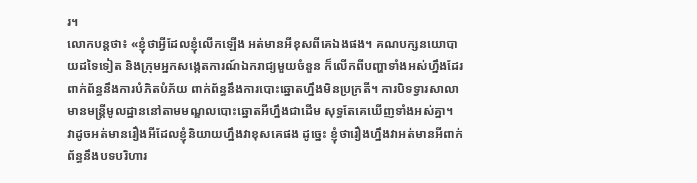រ។
លោកបន្តថា៖ «ខ្ញុំថាអ្វីដែលខ្ញុំលើកឡើង អត់មានអីខុសពីគេឯងផង។ គណបក្សនយោបាយដទៃទៀត និងក្រុមអ្នកសង្កេតការណ៍ឯករាជ្យមួយចំនួន ក៏លើកពីបញ្ហាទាំងអស់ហ្នឹងដែរ ពាក់ព័ន្ធនឹងការបំភិតបំភ័យ ពាក់ព័ន្ធនឹងការបោះឆ្នោតហ្នឹងមិនប្រក្រតី។ ការបិទទ្វារសាលា មានមន្រ្តីមូលដ្ឋាននៅតាមមណ្ឌលបោះឆ្នោតអីហ្នឹងជាដើម សុទ្ធតែគេឃើញទាំងអស់គ្នា។ វាដូចអត់មានរឿងអីដែលខ្ញុំនិយាយហ្នឹងវាខុសគេផង ដូច្នេះ ខ្ញុំថារឿងហ្នឹងវាអត់មានអីពាក់ព័ន្ធនឹងបទបរិហារ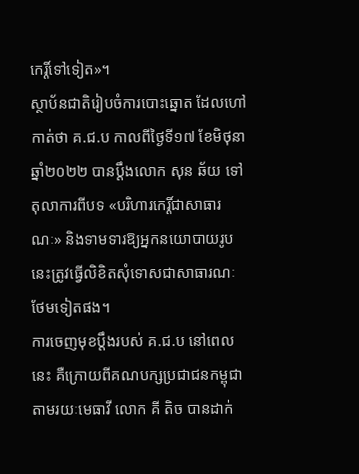កេរ្តិ៍ទៅទៀត»។
ស្ថាប័នជាតិរៀបចំការបោះឆ្នោត ដែលហៅកាត់ថា គ.ជ.ប កាលពីថ្ងៃទី១៧ ខែមិថុនា ឆ្នាំ២០២២ បានប្ដឹងលោក សុន ឆ័យ ទៅតុលាការពីបទ «បរិហារកេរ្តិ៍ជាសាធារណៈ» និងទាមទារឱ្យអ្នកនយោបាយរូបនេះត្រូវធ្វើលិខិតសុំទោសជាសាធារណៈថែមទៀតផង។
ការចេញមុខប្ដឹងរបស់ គ.ជ.ប នៅពេលនេះ គឺក្រោយពីគណបក្សប្រជាជនកម្ពុជា តាមរយៈមេធាវី លោក គី តិច បានដាក់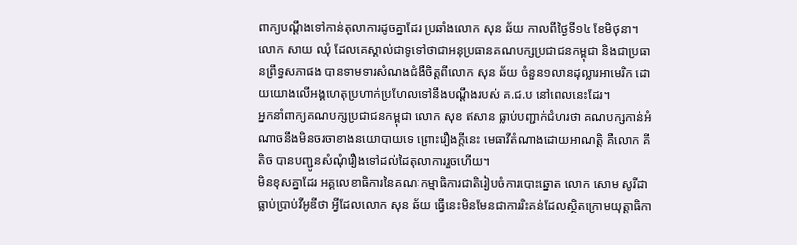ពាក្យបណ្ដឹងទៅកាន់តុលាការដូចគ្នាដែរ ប្រឆាំងលោក សុន ឆ័យ កាលពីថ្ងៃទី១៤ ខែមិថុនា។ លោក សាយ ឈុំ ដែលគេស្គាល់ជាទូទៅថាជាអនុប្រធានគណបក្សប្រជាជនកម្ពុជា និងជាប្រធានព្រឹទ្ធសភាផង បានទាមទារសំណងជំងឺចិត្តពីលោក សុន ឆ័យ ចំនួន១លានដុល្លារអាមេរិក ដោយយោងលើអង្គហេតុប្រហាក់ប្រហែលទៅនឹងបណ្ដឹងរបស់ គ.ជ.ប នៅពេលនេះដែរ។
អ្នកនាំពាក្យគណបក្សប្រជាជនកម្ពុជា លោក សុខ ឥសាន ធ្លាប់បញ្ជាក់ជំហរថា គណបក្សកាន់អំណាចនឹងមិនចរចាខាងនយោបាយទេ ព្រោះរឿងក្តីនេះ មេធាវីតំណាងដោយអាណត្តិ គឺលោក គី តិច បានបញ្ជូនសំណុំរឿងទៅដល់ដៃតុលាការរួចហើយ។
មិនខុសគ្នាដែរ អគ្គលេខាធិការនៃគណៈកម្មាធិការជាតិរៀបចំការបោះឆ្នោត លោក សោម សូរីដា ធ្លាប់ប្រាប់វីអូឌីថា អ្វីដែលលោក សុន ឆ័យ ធ្វើនេះមិនមែនជាការរិះគន់ដែលស្ថិតក្រោមយុត្តាធិកា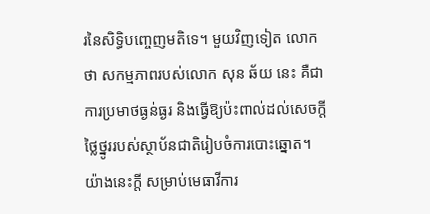រនៃសិទ្ធិបញ្ចេញមតិទេ។ មួយវិញទៀត លោកថា សកម្មភាពរបស់លោក សុន ឆ័យ នេះ គឺជាការប្រមាថធ្ងន់ធ្ងរ និងធ្វើឱ្យប៉ះពាល់ដល់សេចក្ដីថ្លៃថ្នូររបស់ស្ថាប័នជាតិរៀបចំការបោះឆ្នោត។
យ៉ាងនេះក្ដី សម្រាប់មេធាវីការ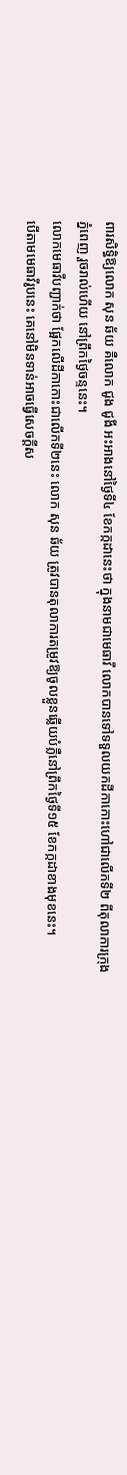ពារសិទ្ធិឱ្យលោក សុន ឆ័យ គឺលោក ជូង ជូងី អះអាងនៅថ្ងៃទី៤ ខែកក្កដានេះថា ក្នុងនាមជាមេធាវី លោកបានទៅទទួលយកដីកាកោះហៅជាលើកទី២ ពីតុលាការក្រុងភ្នំពេញ រួចរាល់ហើយ នៅព្រឹកថ្ងៃចន្ទនេះ។
លោកមេធាវីបញ្ជាក់ថា ផ្អែកលើដីកាកោះជាលើកទី២នេះ លោក សុន ឆ័យ ត្រូវបានតុលាការតម្រូវឱ្យចូលខ្លួនឆ្លើយបំភ្លឺនៅព្រឹកថ្ងៃទី១៥ ខែកក្កដាខាងមុខនេះ។
បើតាមមេធាវីរូបនេះ គេនៅមិនទាន់អាចធ្វើសេចក្ដីស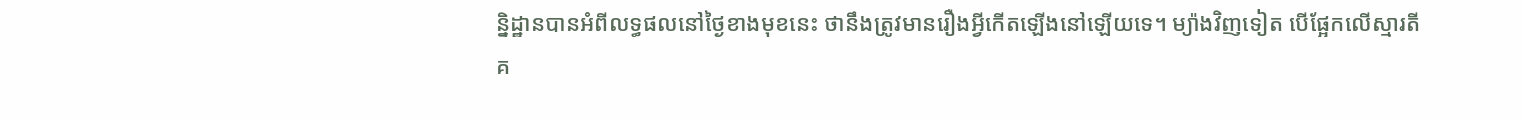ន្និដ្ឋានបានអំពីលទ្ធផលនៅថ្ងៃខាងមុខនេះ ថានឹងត្រូវមានរឿងអ្វីកើតឡើងនៅឡើយទេ។ ម្យ៉ាងវិញទៀត បើផ្អែកលើស្មារតីគ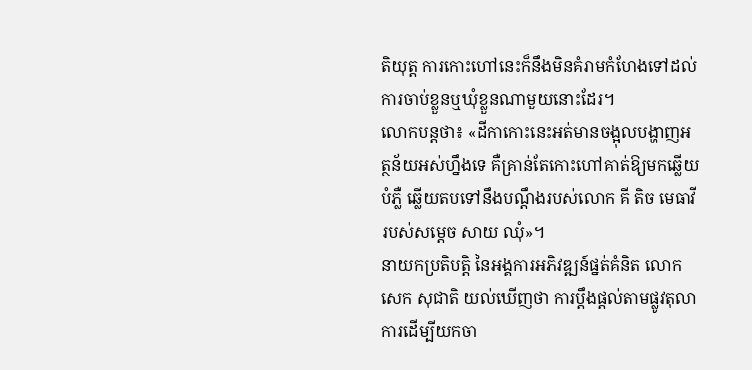តិយុត្ត ការកោះហៅនេះក៏នឹងមិនគំរាមកំហែងទៅដល់ការចាប់ខ្លួនឬឃុំខ្លួនណាមួយនោះដែរ។
លោកបន្តថា៖ «ដីកាកោះនេះអត់មានចង្អុលបង្ហាញអត្ថន័យអស់ហ្នឹងទេ គឺគ្រាន់តែកោះហៅគាត់ឱ្យមកឆ្លើយបំភ្លឺ ឆ្លើយតបទៅនឹងបណ្ដឹងរបស់លោក គី តិច មេធាវីរបស់សម្តេច សាយ ឈុំ»។
នាយកប្រតិបត្តិ នៃអង្គការអភិវឌ្ឍន៍ផ្នត់គំនិត លោក សេក សុជាតិ យល់ឃើញថា ការប្ដឹងផ្ដល់តាមផ្លូវតុលាការដើម្បីយកចា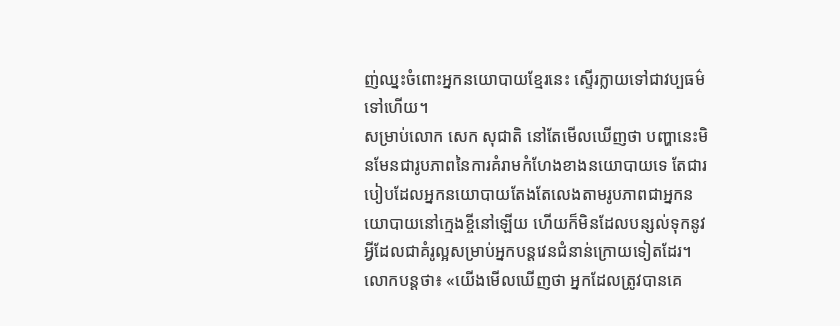ញ់ឈ្នះចំពោះអ្នកនយោបាយខ្មែរនេះ ស្ទើរក្លាយទៅជាវប្បធម៌ទៅហើយ។
សម្រាប់លោក សេក សុជាតិ នៅតែមើលឃើញថា បញ្ហានេះមិនមែនជារូបភាពនៃការគំរាមកំហែងខាងនយោបាយទេ តែជារបៀបដែលអ្នកនយោបាយតែងតែលេងតាមរូបភាពជាអ្នកនយោបាយនៅក្មេងខ្ចីនៅឡើយ ហើយក៏មិនដែលបន្សល់ទុកនូវអ្វីដែលជាគំរូល្អសម្រាប់អ្នកបន្តវេនជំនាន់ក្រោយទៀតដែរ។
លោកបន្តថា៖ «យើងមើលឃើញថា អ្នកដែលត្រូវបានគេ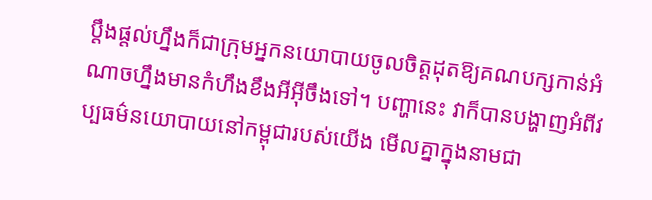ប្ដឹងផ្ដល់ហ្នឹងក៏ជាក្រុមអ្នកនយោបាយចូលចិត្តដុតឱ្យគណបក្សកាន់អំណាចហ្នឹងមានកំហឹងខឹងអីអ៊ីចឹងទៅ។ បញ្ហានេះ វាក៏បានបង្ហាញអំពីវប្បធម៌នយោបាយនៅកម្ពុជារបស់យើង មើលគ្នាក្នុងនាមជា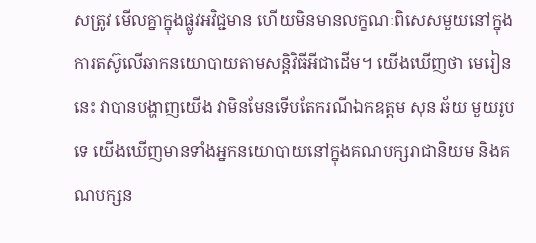សត្រូវ មើលគ្នាក្នុងផ្លូវអវិជ្ជមាន ហើយមិនមានលក្ខណៈពិសេសមួយនៅក្នុងការតស៊ូលើឆាកនយោបាយតាមសន្តិវិធីអីជាដើម។ យើងឃើញថា មេរៀននេះ វាបានបង្ហាញយើង វាមិនមែនទើបតែករណីឯកឧត្តម សុន ឆ័យ មួយរូបទេ យើងឃើញមានទាំងអ្នកនយោបាយនៅក្នុងគណបក្សរាជានិយម និងគណបក្សន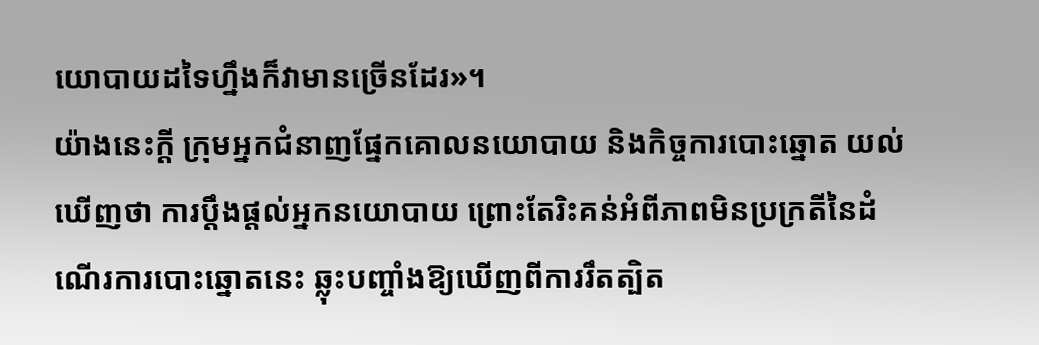យោបាយដទៃហ្នឹងក៏វាមានច្រើនដែរ»។
យ៉ាងនេះក្ដី ក្រុមអ្នកជំនាញផ្នែកគោលនយោបាយ និងកិច្ចការបោះឆ្នោត យល់ឃើញថា ការប្ដឹងផ្ដល់អ្នកនយោបាយ ព្រោះតែរិះគន់អំពីភាពមិនប្រក្រតីនៃដំណើរការបោះឆ្នោតនេះ ឆ្លុះបញ្ចាំងឱ្យឃើញពីការរឹតត្បិត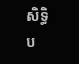សិទ្ធិប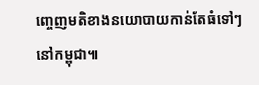ញ្ចេញមតិខាងនយោបាយកាន់តែធំទៅៗនៅកម្ពុជា៕